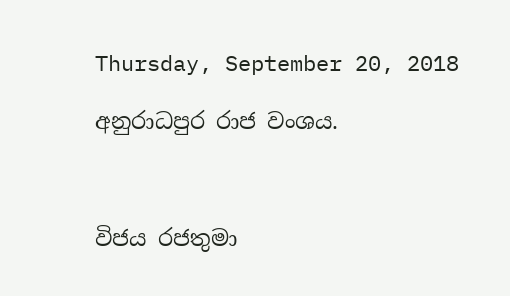Thursday, September 20, 2018

අනුරාධපුර රාජ වංශය.



විජය රජතුමා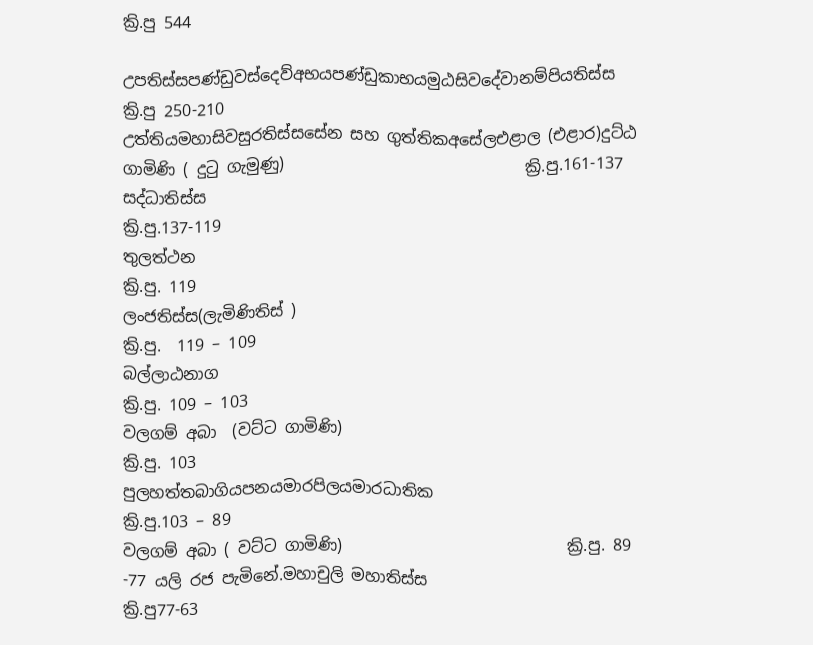ක්‍රි.පු 544

උපතිස්සපණ්ඩුවස්දෙව්අභයපණ්ඩුකාභයමුඨසිවදේවානම්පියතිස්ස                                               ක්‍රි.පු 250-210
උත්තියමහාසිවසුරතිස්සසේන සහ ගුත්තිකඅසේලඑළාල (එළාර)දුට්ඨ ගාමිණි ( දුටු ගැමුණු)                              ක්‍රි.පු.161-137
සද්ධාතිස්ස                                                            ක්‍රි.පු.137-119
තුලත්ථන                                                               ක්‍රි.පු. 119
ලංජතිස්ස(ලැමිණිතිස් )                                        ක්‍රි.පු.  119 – 109
බල්ලාඨනාග                                                          ක්‍රි.පු. 109 – 103
වලගම් අබා  (වට්ට ගාමිණි)                                       ක්‍රි.පු. 103
පුලහත්තබාගියපනයමාරපිලයමාරධාතික                                                                  ක්‍රි.පු.103 – 89
වලගම් අබා ( වට්ට ගාමිණි)                            ක්‍රි.පු. 89 -77 යලි රජ පැමිනේ.මහාචුලි මහාතිස්ස                                                    ක්‍රි.පු77-63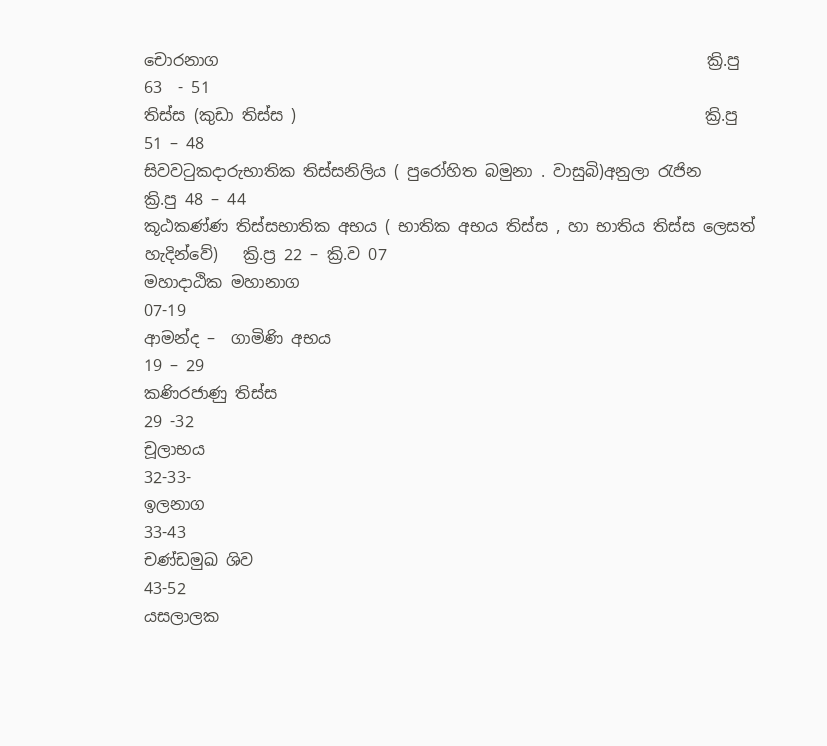චොරනාග                                                             ක්‍රි.පු  63  - 51
තිස්ස (කුඩා තිස්ස )                                                   ක්‍රි.පු    51 – 48
සිවවටුකදාරුභාතික තිස්සනිලිය ( පුරෝහිත බමුනා . වාසුබි)අනුලා රැජින                                                           ක්‍රි.පු 48 – 44
කූඨකණ්ණ තිස්සභාතික අභය ( භාතික අභය තිස්ස , හා භාතිය තිස්ස ලෙසත් හැදින්වේ)   ක්‍රි.ප්‍ර 22 – ක්‍රි.ව 07
මහාදාඨික මහානාග                                                            07-19
ආමන්ද –  ගාමිණි අභය                                                       19 – 29
කණිරජාණු තිස්ස                                                                29 -32
චූලාභය                                                                             32-33-
ඉලනාග                                                                            33-43
චණ්ඩමුඛ ශිව                                                                        43-52
යසලාලක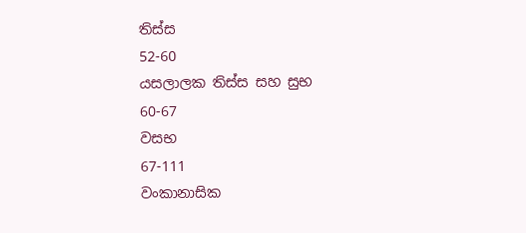තිස්ස                                                                       52-60
යසලාලක තිස්ස සහ සුභ                                                           60-67
වසභ                                                                                    67-111
වංකානාසික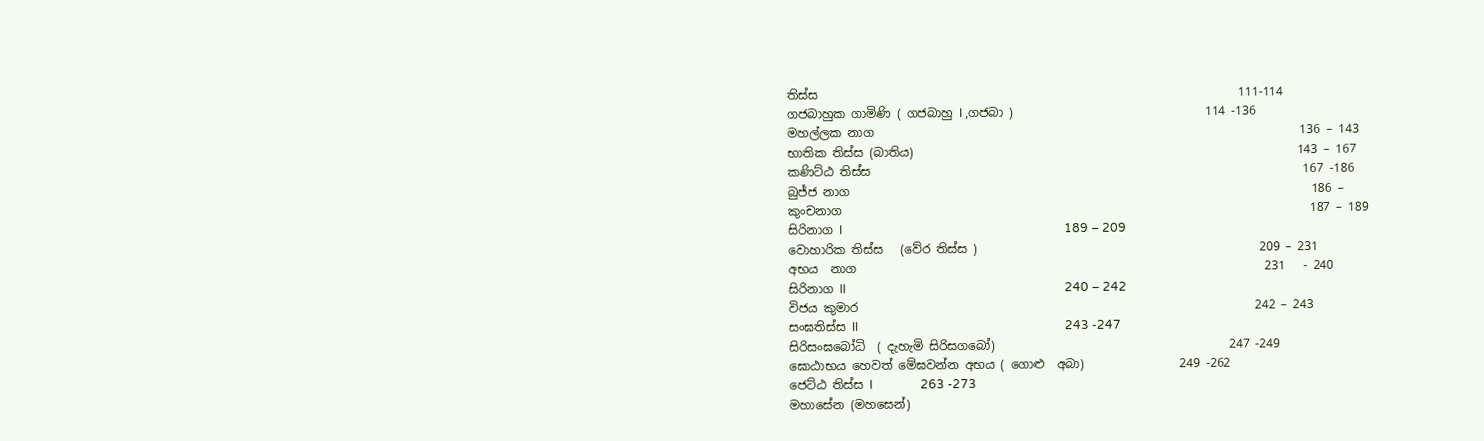තිස්ස                                                                      111-114
ගජබාහුක ගාමිණි ( ගජබාහු I ,ගජබා )                                114 -136
මහල්ලක නාග                                                                       136 – 143
භාතික තිස්ස (බාතිය)                                                                143 – 167
කණිට්ඨ තිස්ස                                                                        167 -186
බුජ්ජ නාග                                                                             186 –
කුංචනාග                                                                              187 – 189
සිරිනාග I                                                                          189 – 209
වොහාරික තිස්ස   (වේර තිස්ස )                                               209 – 231
අභය  නාග                                                                    231   - 240
සිරිනාග II                                                                         240 – 242
විජය කුමාර                                                                  242 – 243
සංඝතිස්ස II                                                                     243 -247
සිරිසංඝබෝධි  ( දැහැමි සිරිසගබෝ)                                       247 -249
ඝොඨාභය හෙවත් මේඝවන්න අභය ( ගොළු  අබා)                249 -262
ජෙට්ඨ තිස්ස I                263 -273
මහාසේන (මහසෙන්)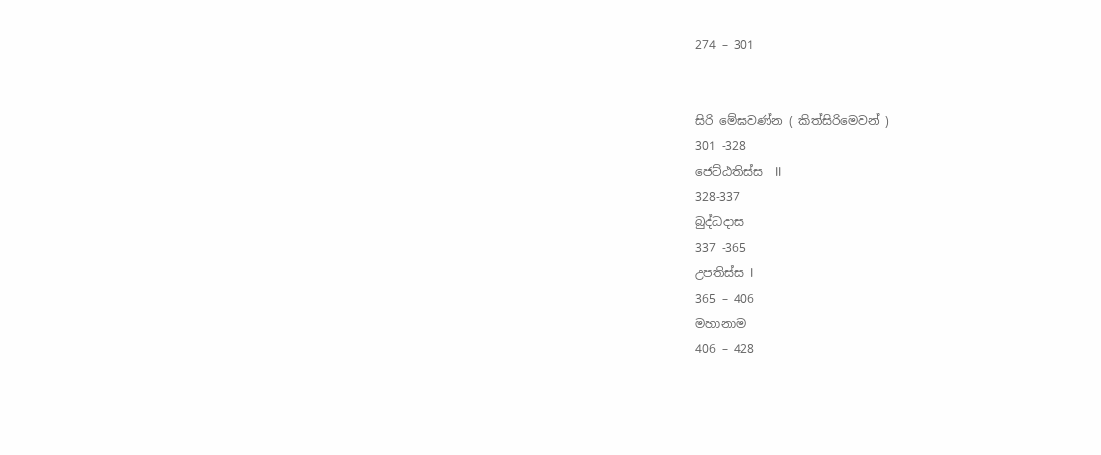274 – 301


සිරි මේඝවණ්න ( කිත්සිරිමෙවන් )
301 -328
ජෙට්ඨතිස්ස  II
328-337
බුද්ධදාස
337 -365
උපතිස්ස I
365 – 406
මහානාම
406 – 428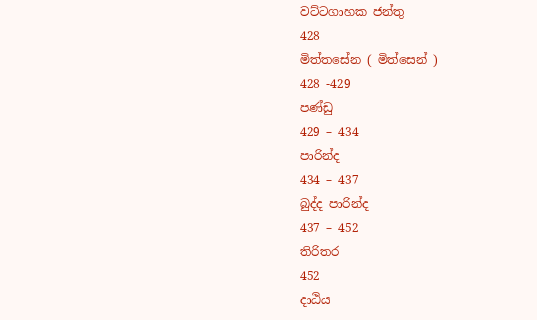වට්ටගාහක ජන්තු
428
මිත්තසේන ( මිත්සෙන් )
428 -429
පණ්ඩු
429 – 434
පාරින්ද
434 – 437
බුද්ද පාරින්ද
437 – 452
තිරිතර
452
දාඨිය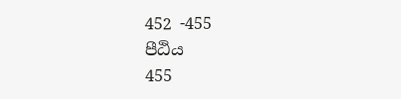452 -455
පීඨිය
455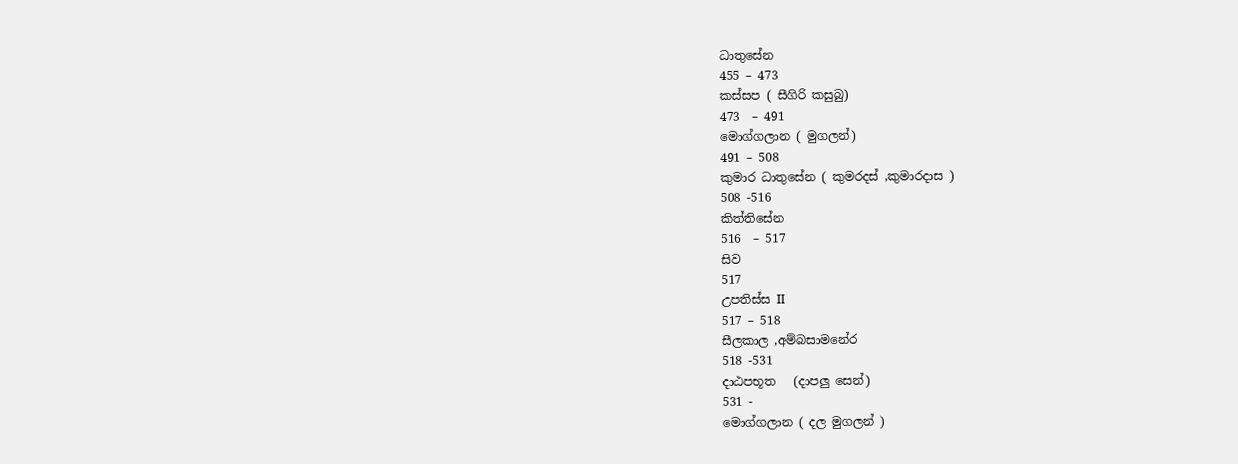ධාතුසේන
455 – 473
කස්සප ( සීගිරි කසුබු)
473  – 491
මොග්ගලාන ( මුගලන්)
491 – 508
කුමාර ධාතුසේන ( කුමරදස් ,කුමාරදාස )
508 -516
කිත්තිසේන
516  – 517
සිව
517
උපතිස්ස II
517 – 518
සීලකාල ,අම්බසාමනේර
518 -531
දාඨපභූත   (දාපලු සෙන්)
531 -
මොග්ගලාන ( දල මුගලන් )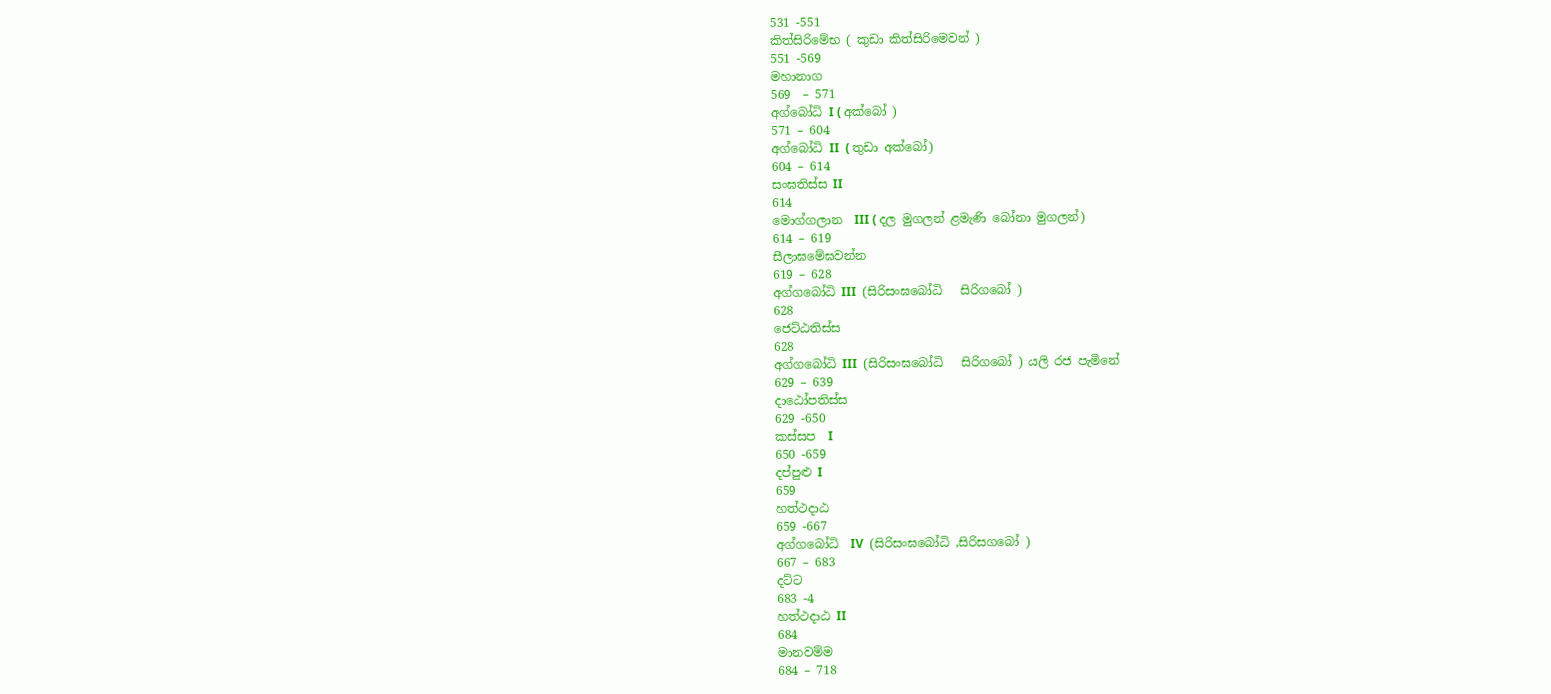531 -551
කිත්සිරිමේභ ( කුඩා කිත්සිරිමෙවන් )
551 -569
මහානාග
569  – 571
අග්බෝධි I ( අක්බෝ )
571 – 604
අග්බෝධි II  ( තුඩා අක්බෝ)
604 – 614
සංඝතිස්ස II
614
මොග්ගලාන  III ( දල මුගලන් ළමැණි බෝනා මුගලන්)
614 – 619
සීලාඝමේඝවන්න
619 – 628
අග්ගබෝධි III  (සිරිසංඝබෝධි   සිරිගබෝ )
628
ජෙට්ඨතිස්ස
628
අග්ගබෝධි III  (සිරිසංඝබෝධි   සිරිගබෝ ) යලි රජ පැමිනේ
629 – 639
දාඨෝපතිස්ස
629 -650
කස්සප  I
650 -659
දප්පුළු I
659
හත්ථදාඨ
659 -667
අග්ගබෝධි  IV  (සිරිසංඝබෝධි ,සිරිසගබෝ )
667 – 683
දට්ට
683 -4
හත්ථදාඨ II
684
මානවම්ම
684 – 718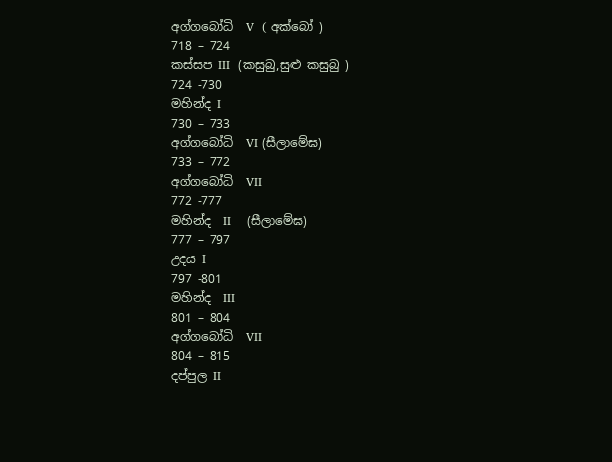අග්ගබෝධි  V  ( අක්බෝ )
718 – 724
කස්සප III  (කසුබු,සුළු කසුබු )
724 -730
මහින්ද I
730 – 733
අග්ගබෝධි  VI (සීලාමේඝ)
733 – 772
අග්ගබෝධි  VII
772 -777
මහින්ද  II    (සීලාමේඝ)
777 – 797
උදය I
797 -801
මහින්ද  III
801 – 804
අග්ගබෝධි  VII
804 – 815
දප්පුල II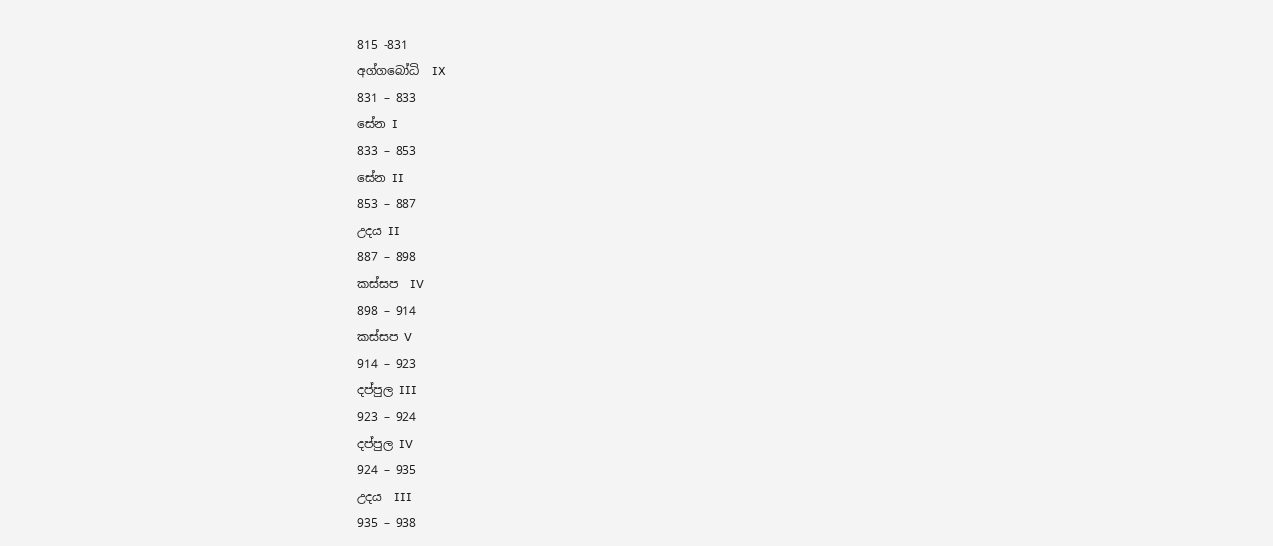815 -831
අග්ගබෝධි  IX
831 – 833
සේන I
833 – 853
සේන II
853 – 887
උදය II
887 – 898
කස්සප  IV
898 – 914
කස්සප V
914 – 923
දප්පුල III
923 – 924
දප්පුල IV
924 – 935
උදය  III
935 – 938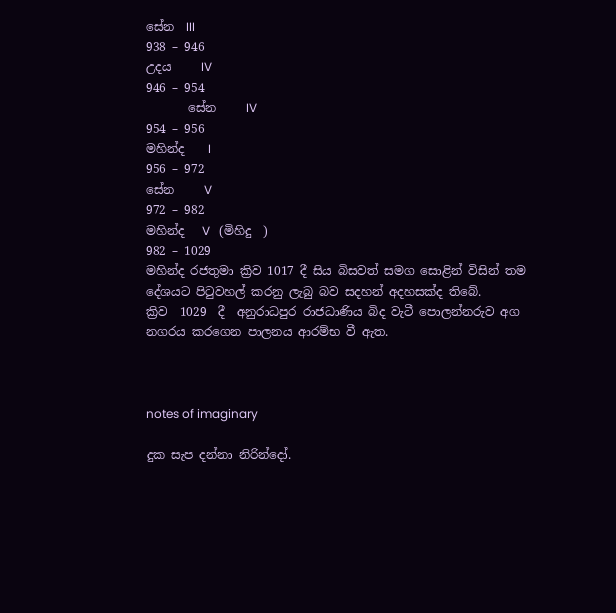සේන  III
938 – 946
උදය     IV
946 – 954
       සේන     IV
954 – 956
මහින්ද    I
956 – 972
සේන     V
972 – 982
මහින්ද   V   (මිහිදු  )
982 – 1029
මහින්ද රජතුමා ක්‍රිව 1017 දී සිය බිසවත් සමග සොළින් විසින් තම දේශයට පිටුවහල් කරනු ලැබු බව සදහන් අදහසක්ද තිබේ.
ක්‍රිව  1029  දී  අනුරාධපුර රාජධාණිය බිද වැටී ‍පොලන්නරුව අග නගරය කරගෙන පාලනය ආරම්භ වී ඇත.



notes of imaginary

දුක සැප දන්නා නිරින්දෝ.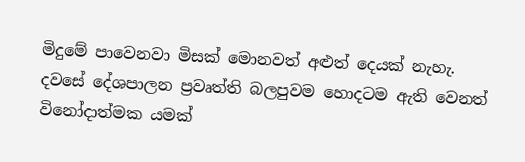මිදුමේ පාවෙනවා මිසක් මොනවත් අළුත් දෙයක් නැහැ.
දවසේ දේශපාලන ප්‍රවෘත්ති බලපුවම හොදටම ඇති වෙනත් විනෝදාත්මක යමක්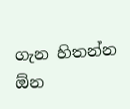ගැන හිතන්න ඕන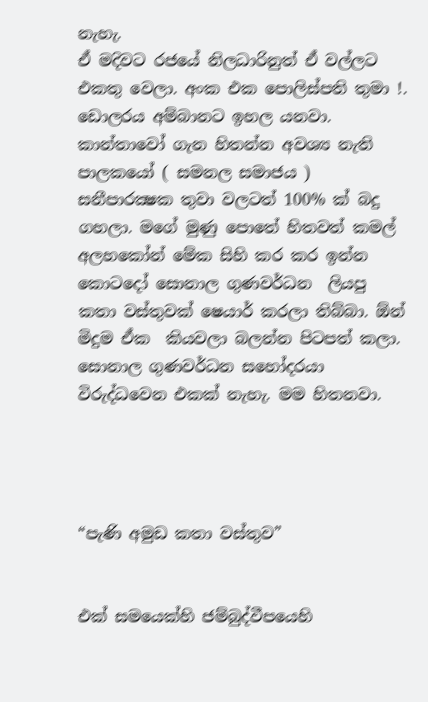නැහැ.
ඒ මදිවට රජයේ නිලධාරිනුත් ඒ වල්ලට එකතු වෙලා. අංක එක පොලිස්පති තුමා !.
ඩොලරය අම්බානට ඉහල යනවා.
කාන්තාවෝ ගැන හිතන්න අවශ්‍ය නැති පාලකයෝ ( සමනල සමාජය ) සනීපාරක්‍ෂක තුවා වලටත් 100% ක් බදු ගහලා. මගේ මුණු පොතේ හිතවත් කමල් අලහකෝන් මේක සිහි කර කර ඉන්න කොටදෝ සොනාල ගුණවර්ධන  ලියපු  කතා වස්තුවක් ෂෙයාර් කරලා තිබ්බා. ඕන් මිදුම ඒක  කියවලා බලන්න පිටපත් කලා. සොනාල ගුණවර්ධන සහෝදරයා විරුද්ධවෙන එකක් නැහැ. මම හිතනවා.




“පැණි අමුඩ කතා වස්තුව”


එක් සම‍යෙක්හි ජම්බුද්වීපයෙහි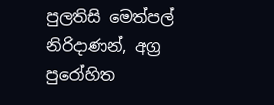පුලතිසි මෙත්පල් නිරිදාණන්, අග්‍ර පුරෝහිත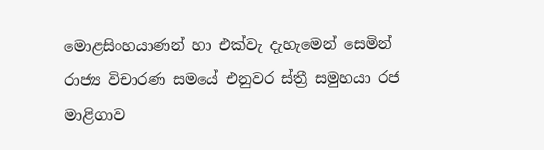මොළසිංහයාණන් හා එක්වැ දැහැමෙන් සෙමින් රාජ්‍ය විචාරණ සමයේ එනුවර ස්ත්‍රී සමුහයා රජ මාළිගාව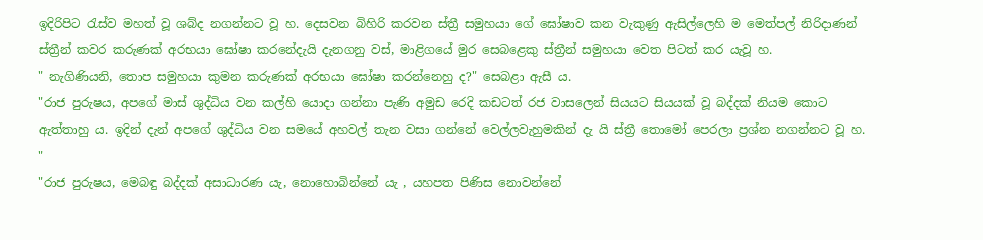ඉදිරිපිට රැස්ව මහත් වූ ශබ්ද නගන්නට වූ හ. දෙසවන බිහිරි කරවන ස්ත්‍රී සමුහයා ගේ ඝෝෂාව කන වැකුණු ඇසිල්ලෙහි ම මෙත්පල් නිරිදාණන් ස්ත්‍රීන් කවර කරුණක් අරභයා ඝෝෂා කරනේදැයි දැනගනු වස්, මාළිගයේ මුර සෙබළෙකු ස්ත්‍රීන් සමුහයා වෙත පිටත් කර යැවූ හ.
" නැගිණියනි, තොප සමුහයා කුමන කරුණක් අරභයා ඝෝෂා කරන්නෙහු ද?" සෙබළා ඇසී ය.
"රාජ පුරුෂය, අපගේ මාස් ශුද්ධිය වන කල්හි යොදා ගන්නා පැණි අමුඩ රෙදි කඩටත් රජ වාසලෙන් සියයට සියයක් වූ බද්දක් නියම කොට ඇත්තාහු ය. ඉදින් දැන් අපගේ ශුද්ධිය වන සමයේ අහවල් තැන වසා ගන්නේ වෙල්ලවැහුමකින් දැ යි ස්ත්‍රී තොමෝ පෙරලා ප්‍රශ්න නගන්නට වූ හ. "
"රාජ පුරුෂය, මෙබඳු බද්දක් අසාධාරණ යැ, නොහොබින්නේ යැ , යහපත පිණිස නොවන්නේ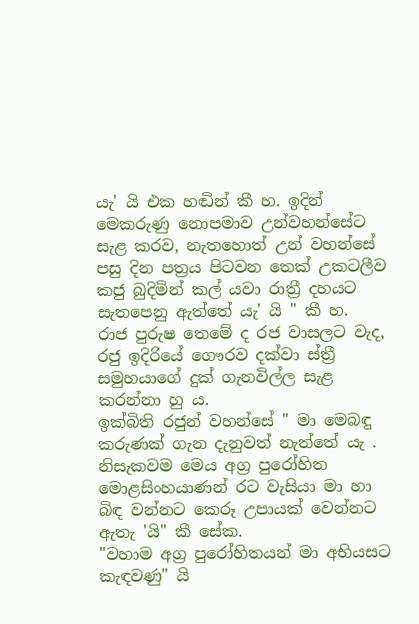යැ' යි එක හඬින් කී හ. ඉදින් මෙකරුණු නොපමාව උන්වහන්සේට සැළ කරව, නැතහොත් උන් වහන්සේ පසු දින පත්‍රය පිටවන තෙක් උකටලීව කජු බුදිමින් කල් යවා රාත්‍රී දහයට සැතපෙනු ඇත්තේ යැ' යි " කී හ.
රාජ පුරුෂ තෙමේ ද රජ වාසලට වැද, රජු ඉදිරියේ ගෞරව දක්වා ස්ත්‍රී සමුහයාගේ දුක් ගැනවිල්ල සැළ කරන්නා හු ය.
ඉක්බිති රජුන් වහන්සේ " මා මෙබඳු කරුණක් ගැන දැනුවත් නැත්තේ යැ . නිසැකවම මෙය අග්‍ර පුරෝහිත මොළසිංහයාණන් රට වැසියා මා හා බිඳ වන්නට කෙරූ උපායක් වෙන්නට ඇතැ 'යි" කී සේක.
"වහාම අග්‍ර පුරෝහිතයන් මා අභියසට කැඳවණු" යි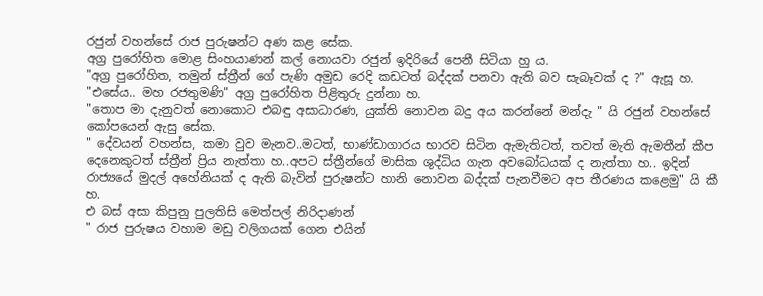රජුන් වහන්සේ රාජ පුරුෂන්ට අණ කළ සේක.
අග්‍ර පුරෝහිත මොළ සිංහයාණන් කල් නොයවා රජුන් ඉදිරියේ පෙනී සිටියා හු ය.
"අග්‍ර පුරෝහිත, තමුන් ස්ත්‍රීන් ගේ පැණි අමුඩ රෙදි කඩටත් බද්දක් පනවා ඇති බව සැබෑවක් ද ?" ඇසූ හ.
"එසේය.. මහ රජතුමණි" අග්‍ර පුරෝහිත පිළිතුරු දුන්නා හ.
"තොප මා දැනුවත් නොකොට එබඳු අසාධාරණ, යුක්ති නොවන බදු අය කරන්නේ මන්දැ " යි රජුන් වහන්සේ කෝපයෙන් ඇසු සේක.
" දේවයන් වහන්ස, කමා වුව මැනව..මටත්, භාණ්ඩාගාරය භාරව සිටින ඇමැතිටත්, තවත් මැති ඇමතීන් කීප දෙනෙකුටත් ස්ත්‍රීන් ප්‍රිය නැත්තා හ..අපට ස්ත්‍රීන්ගේ මාසික ශුද්ධිය ගැන අවබෝධයක් ද නැත්තා හ.. ඉදින් රාජ්‍යයේ මුදල් අහේනියක් ද ඇති බැවින් පුරුෂන්ට හානි නොවන බද්දක් පැනවීමට අප තීරණය කළෙමු" යි කී හ.
එ බස් අසා කිපුනු පුලතිසි මෙත්පල් නිරිදාණන්
" රාජ පුරුෂය වහාම මඩු වලිගයක් ගෙන එයින්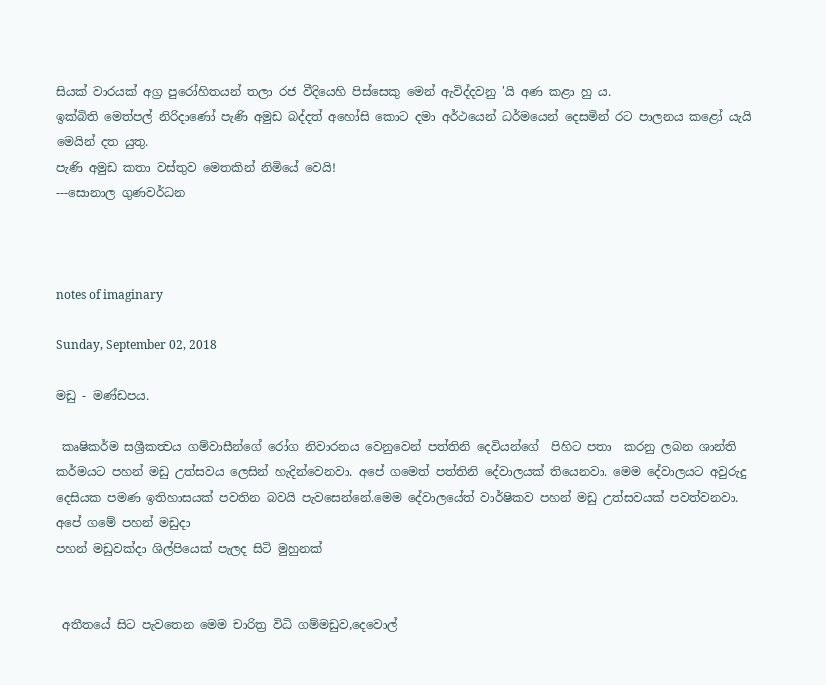සියක් වාරයක් අග්‍ර පුරෝහිතයන් තලා රජ වීදියෙහි පිස්සෙකු මෙන් ඇවිද්දවනු 'යි අණ කළා හු ය.
ඉක්බිති මෙත්පල් නිරිදාණෝ පැණි අමුඩ බද්දත් අහෝසි කොට දමා අර්ථයෙන් ධර්මයෙන් දෙසමින් රට පාලනය කළෝ යැයි මෙයින් දත යුතු.
පැණි අමුඩ කතා වස්තුව මෙතකින් නිමියේ වෙයි!
---සොනාල ගුණවර්ධන



notes of imaginary

Sunday, September 02, 2018

මඩු - මණ්ඩපය.

 කෘෂිකර්ම සශ්‍රීකත්‍වය ගම්වාසීන්ගේ රෝග නිවාරනය වෙනුවෙන් පත්තිනි දෙවියන්ගේ  පිහිට පතා  කරනු ලබන ශාන්ති කර්මයට පහන් මඩු උත්සවය ලෙසින් හැදින්වෙනවා. අපේ ගමෙත් පත්තිනි දේවාලයක් තියෙනවා. මෙම දේවාලයට අවුරුදු දෙසියක පමණ ඉතිහාසයක් පවතින බවයි පැවසෙන්නේ.මෙම දේවාලයේත් වාර්ෂිකව පහන් මඩු උත්සවයක් පවත්වනවා.
අපේ ගමේ පහන් මඩුදා
පහන් මඩුවක්දා ශිල්පියෙක් පැලද සිටි මුහුනක්


 අතීතයේ සිට පැවතෙන මෙම චාරිත්‍ර විධි ගම්මඩුව,දෙවොල්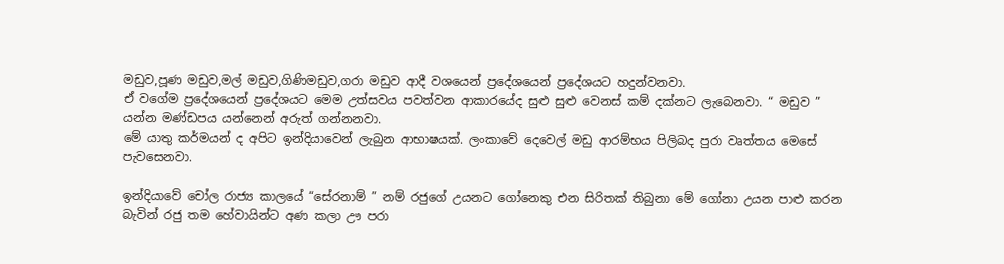මඩුව,පූණ මඩුව,මල් මඩුව,ගිණිමඩුව,ගරා මඩුව ආදී වශයෙන් ප්‍රදේශයෙන් ප්‍රදේශයට හදුන්වනවා.
ඒ වගේම ප්‍රදේශයෙන් ප්‍රදේශයට මෙම උත්සවය පවත්වන ආකාරයේද සුළු සුළු වෙනස් කම් දක්නට ලැබෙනවා. “ මඩුව ” යන්න මණ්ඩපය යන්නෙන් අරුත් ගන්නනවා.
මේ යාතු කර්මයන් ද අපිට ඉන්දියාවෙන් ලැබුන ආභාෂයක්. ලංකාවේ දෙවෙල් මඩු ආරම්භය පිලිබද පුරා වෘත්තය මෙසේ පැවසෙනවා.

ඉන්දියාවේ චෝල රාජ්‍ය කාලයේ “සේරනාම් ” නම් රජුගේ උයනට ගෝනෙකු එන සිරිතක් තිබුනා මේ ගෝනා උයන පාළු කරන බැවින් රජු තම හේවායින්ට අණ කලා ඌ පරා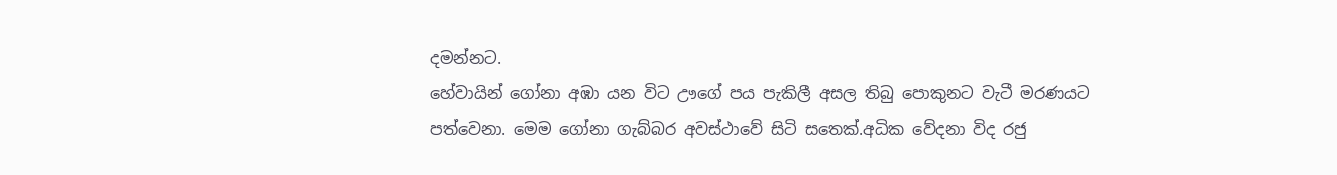දමන්නට.
හේවායින් ගෝනා අඹා යන විට ඌගේ පය පැකිලී අසල තිබු පොකුනට වැටී මරණයට පත්වෙනා. මෙම ගෝනා ගැබ්බර අවස්ථාවේ සිටි සතෙක්.අධික වේදනා විද රජු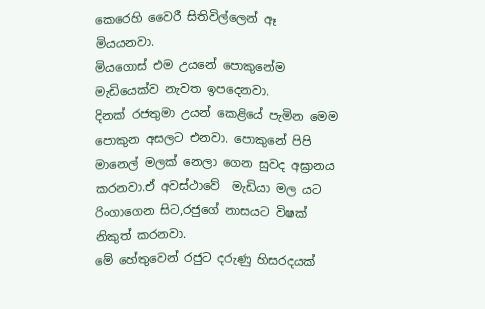කෙරෙහි වෛරී සිතිවිල්ලෙන් ඈ මියයනවා.
මියගොස් එම උයනේ පොකුනේම  මැඩියෙක්ව නැවත ඉපදෙනවා.
දිනක් රජතුමා උයන් කෙළියේ පැමින මෙම පොකුන අසලට එනවා. පොකුනේ පිපි මානෙල් මලක් නෙලා ගෙන සුවද අඝ්‍රානය කරනවා.ඒ අවස්ථාවේ  මැඩියා මල යට රිංගාගෙන සිට,රජුගේ නාසයට විෂක් නිකුත් කරනවා.
මේ හේතුවෙන් රජුට දරුණු හිසරදයක්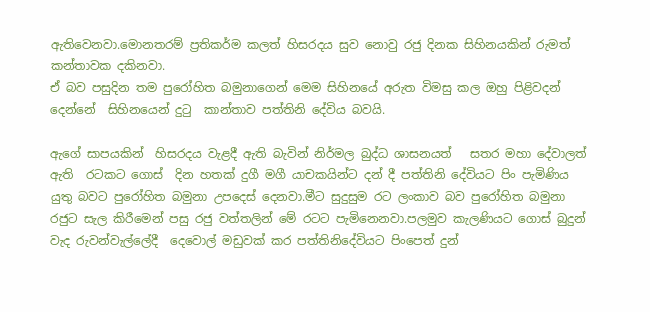ඇතිවෙනවා.මොනතරම් ප්‍රතිකර්ම කලත් හිසරදය සුව නොවු රජු දිනක සිහිනයකින් රුමත් කන්තාවක දකිනවා.
ඒ බව පසුදින තම පුරෝහිත බමුනාගෙන් මෙම සිහිනයේ අරුත විමසු කල ඔහු පිළිවදන් දෙන්නේ  සිහිනයෙන් දුටු  කාන්තාව පත්තිනි දේවිය බවයි.

ඇගේ සාපයකින්  හිසරදය වැළදී ඇති බැවින් නිර්මල බුද්ධ ශාසනයත්   සතර මහා දේවාලත් ඇති  රටකට ගොස්  දින හතක් දුගී මගී යාචකයින්ට දන් දී පත්තිනි දේවියට පිං පැමිණිය යුතු බවට පුරෝහිත බමුනා උපදෙස් දෙනවා.මීට සුදුසුම රට ලංකාව බව පුරෝහිත බමුනා රජුට සැල කිරීමෙන් පසු රජු වත්තලින් මේ රටට පැමිනෙනවා.පලමුව කැලණියට ගොස් බුදුන් වැද රුවන්වැල්ලේදී  දෙවොල් මඩුවක් කර පත්තිනිදේවියට පිංපෙත් දුන්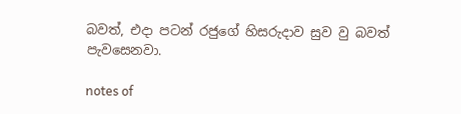බවත්, එදා පටන් රජුගේ හිසරුදාව සුව වු බවත් පැවසෙනවා.

notes of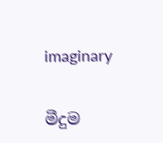imaginary


මීදුම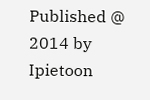Published @ 2014 by Ipietoon